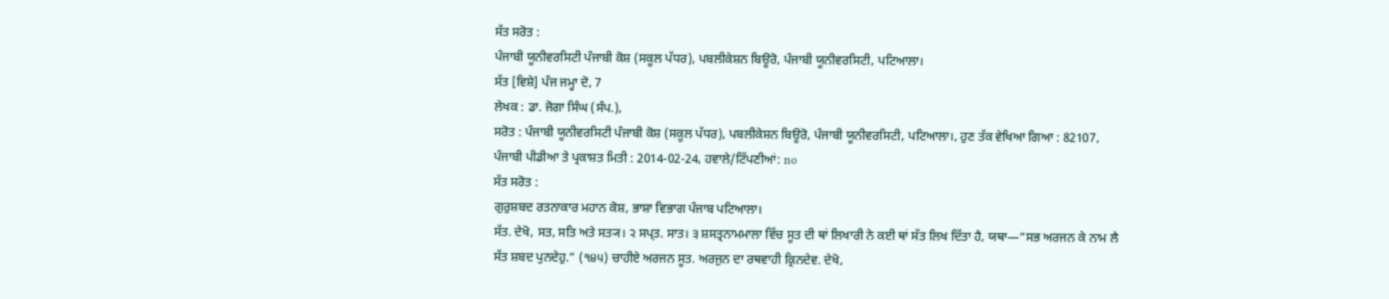ਸੱਤ ਸਰੋਤ :
ਪੰਜਾਬੀ ਯੂਨੀਵਰਸਿਟੀ ਪੰਜਾਬੀ ਕੋਸ਼ (ਸਕੂਲ ਪੱਧਰ), ਪਬਲੀਕੇਸ਼ਨ ਬਿਊਰੋ, ਪੰਜਾਬੀ ਯੂਨੀਵਰਸਿਟੀ, ਪਟਿਆਲਾ।
ਸੱਤ [ਵਿਸ਼ੇ] ਪੰਜ ਜਮ੍ਹਾ ਦੋ, 7
ਲੇਖਕ : ਡਾ. ਜੋਗਾ ਸਿੰਘ (ਸੰਪ.),
ਸਰੋਤ : ਪੰਜਾਬੀ ਯੂਨੀਵਰਸਿਟੀ ਪੰਜਾਬੀ ਕੋਸ਼ (ਸਕੂਲ ਪੱਧਰ), ਪਬਲੀਕੇਸ਼ਨ ਬਿਊਰੋ, ਪੰਜਾਬੀ ਯੂਨੀਵਰਸਿਟੀ, ਪਟਿਆਲਾ।, ਹੁਣ ਤੱਕ ਵੇਖਿਆ ਗਿਆ : 82107, ਪੰਜਾਬੀ ਪੀਡੀਆ ਤੇ ਪ੍ਰਕਾਸ਼ਤ ਮਿਤੀ : 2014-02-24, ਹਵਾਲੇ/ਟਿੱਪਣੀਆਂ: no
ਸੱਤ ਸਰੋਤ :
ਗੁਰੁਸ਼ਬਦ ਰਤਨਾਕਾਰ ਮਹਾਨ ਕੋਸ਼, ਭਾਸ਼ਾ ਵਿਭਾਗ ਪੰਜਾਬ ਪਟਿਆਲਾ।
ਸੱਤ. ਦੇਖੋ, ਸਤ, ਸਤਿ ਅਤੇ ਸਤ੍ਯ। ੨ ਸਪ੍ਤ. ਸਾਤ। ੩ ਸ਼ਸਤ੍ਰਨਾਮਮਾਲਾ ਵਿੱਚ ਸੂਤ ਦੀ ਥਾਂ ਲਿਖਾਰੀ ਨੇ ਕਈ ਥਾਂ ਸੱਤ ਲਿਖ ਦਿੱਤਾ ਹੈ, ਯਥਾ—“ਸਭ ਅਰਜਨ ਕੇ ਨਾਮ ਲੈ ਸੱਤ ਸ਼ਬਦ ਪੁਨਦੇਹੁ.” (੧੪੫) ਚਾਹੀਏ ਅਰਜਨ ਸੂਤ. ਅਰਜੁਨ ਦਾ ਰਥਵਾਹੀ ਕ੍ਰਿਨਦੇਵ. ਦੇਖੋ,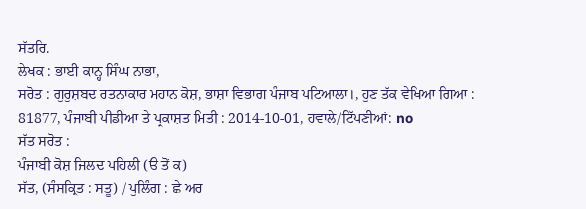ਸੱਤਰਿ.
ਲੇਖਕ : ਭਾਈ ਕਾਨ੍ਹ ਸਿੰਘ ਨਾਭਾ,
ਸਰੋਤ : ਗੁਰੁਸ਼ਬਦ ਰਤਨਾਕਾਰ ਮਹਾਨ ਕੋਸ਼, ਭਾਸ਼ਾ ਵਿਭਾਗ ਪੰਜਾਬ ਪਟਿਆਲਾ।, ਹੁਣ ਤੱਕ ਵੇਖਿਆ ਗਿਆ : 81877, ਪੰਜਾਬੀ ਪੀਡੀਆ ਤੇ ਪ੍ਰਕਾਸ਼ਤ ਮਿਤੀ : 2014-10-01, ਹਵਾਲੇ/ਟਿੱਪਣੀਆਂ: no
ਸੱਤ ਸਰੋਤ :
ਪੰਜਾਬੀ ਕੋਸ਼ ਜਿਲਦ ਪਹਿਲੀ (ੳ ਤੋਂ ਕ)
ਸੱਤ, (ਸੰਸਕ੍ਰਿਤ : ਸਤੂ) / ਪੁਲਿੰਗ : ਛੇ ਅਰ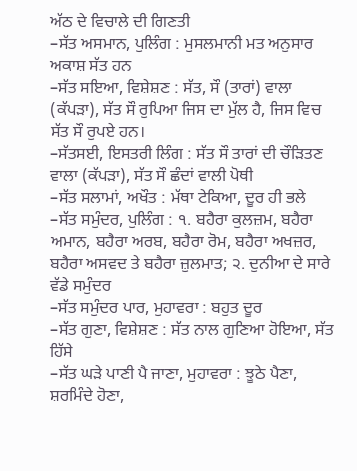ਅੱਠ ਦੇ ਵਿਚਾਲੇ ਦੀ ਗਿਣਤੀ
–ਸੱਤ ਅਸਮਾਨ, ਪੁਲਿੰਗ : ਮੁਸਲਮਾਨੀ ਮਤ ਅਨੁਸਾਰ ਅਕਾਸ਼ ਸੱਤ ਹਨ
–ਸੱਤ ਸਇਆ, ਵਿਸ਼ੇਸ਼ਣ : ਸੱਤ, ਸੌ (ਤਾਰਾਂ) ਵਾਲਾ (ਕੱਪੜਾ), ਸੱਤ ਸੌ ਰੁਪਿਆ ਜਿਸ ਦਾ ਮੁੱਲ ਹੈ, ਜਿਸ ਵਿਚ ਸੱਤ ਸੌ ਰੁਪਏ ਹਨ।
–ਸੱਤਸਈ, ਇਸਤਰੀ ਲਿੰਗ : ਸੱਤ ਸੌ ਤਾਰਾਂ ਦੀ ਚੌੜਿਤਣ ਵਾਲਾ (ਕੱਪੜਾ), ਸੱਤ ਸੌ ਛੰਦਾਂ ਵਾਲੀ ਪੋਥੀ
–ਸੱਤ ਸਲਾਮਾਂ, ਅਖੌਤ : ਮੱਥਾ ਟੇਕਿਆ, ਦੂਰ ਹੀ ਭਲੇ
–ਸੱਤ ਸਮੁੰਦਰ, ਪੁਲਿੰਗ : ੧. ਬਹੈਰਾ ਕੁਲਜ਼ਮ, ਬਹੈਰਾ ਅਮਾਨ, ਬਹੈਰਾ ਅਰਬ, ਬਹੈਰਾ ਰੋਮ, ਬਹੈਰਾ ਅਖਜ਼ਰ, ਬਹੈਰਾ ਅਸਵਦ ਤੇ ਬਹੈਰਾ ਜ਼ੁਲਮਾਤ; ੨. ਦੁਨੀਆ ਦੇ ਸਾਰੇ ਵੱਡੇ ਸਮੁੰਦਰ
–ਸੱਤ ਸਮੁੰਦਰ ਪਾਰ, ਮੁਹਾਵਰਾ : ਬਹੁਤ ਦੂਰ
–ਸੱਤ ਗੁਣਾ, ਵਿਸ਼ੇਸ਼ਣ : ਸੱਤ ਨਾਲ ਗੁਣਿਆ ਹੋਇਆ, ਸੱਤ ਹਿੱਸੇ
–ਸੱਤ ਘੜੇ ਪਾਣੀ ਪੈ ਜਾਣਾ, ਮੁਹਾਵਰਾ : ਝੂਠੇ ਪੈਣਾ, ਸ਼ਰਮਿੰਦੇ ਹੋਣਾ,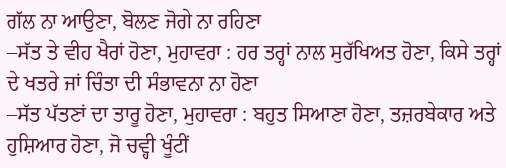ਗੱਲ ਨਾ ਆਉਣਾ, ਬੋਲਣ ਜੋਗੇ ਨਾ ਰਹਿਣਾ
–ਸੱਤ ਤੇ ਵੀਹ ਖੈਰਾਂ ਹੋਣਾ, ਮੁਹਾਵਰਾ : ਹਰ ਤਰ੍ਹਾਂ ਨਾਲ ਸੁਰੱਖਿਅਤ ਹੋਣਾ, ਕਿਸੇ ਤਰ੍ਹਾਂ ਦੇ ਖਤਰੇ ਜਾਂ ਚਿੰਤਾ ਦੀ ਸੰਭਾਵਨਾ ਨਾ ਹੋਣਾ
–ਸੱਤ ਪੱਤਣਾਂ ਦਾ ਤਾਰੂ ਹੋਣਾ, ਮੁਹਾਵਰਾ : ਬਹੁਤ ਸਿਆਣਾ ਹੋਣਾ, ਤਜ਼ਰਬੇਕਾਰ ਅਤੇ ਹੁਸ਼ਿਆਰ ਹੋਣਾ, ਜੋ ਚਵ੍ਹੀ ਖੂੰਟੀਂ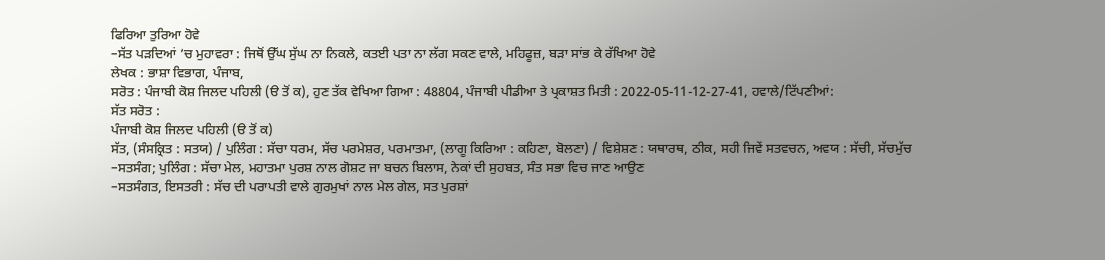ਫਿਰਿਆ ਤੁਰਿਆ ਹੋਵੇ
–ਸੱਤ ਪੜਦਿਆਂ ’ਚ ਮੁਹਾਵਰਾ : ਜਿਥੋਂ ਉੱਘ ਸੁੱਘ ਨਾ ਨਿਕਲੇ, ਕਤਈ ਪਤਾ ਨਾ ਲੱਗ ਸਕਣ ਵਾਲੇ, ਮਹਿਫੂਜ਼, ਬੜਾ ਸਾਂਭ ਕੇ ਰੱਖਿਆ ਹੋਵੇ
ਲੇਖਕ : ਭਾਸ਼ਾ ਵਿਭਾਗ, ਪੰਜਾਬ,
ਸਰੋਤ : ਪੰਜਾਬੀ ਕੋਸ਼ ਜਿਲਦ ਪਹਿਲੀ (ੳ ਤੋਂ ਕ), ਹੁਣ ਤੱਕ ਵੇਖਿਆ ਗਿਆ : 48804, ਪੰਜਾਬੀ ਪੀਡੀਆ ਤੇ ਪ੍ਰਕਾਸ਼ਤ ਮਿਤੀ : 2022-05-11-12-27-41, ਹਵਾਲੇ/ਟਿੱਪਣੀਆਂ:
ਸੱਤ ਸਰੋਤ :
ਪੰਜਾਬੀ ਕੋਸ਼ ਜਿਲਦ ਪਹਿਲੀ (ੳ ਤੋਂ ਕ)
ਸੱਤ, (ਸੰਸਕ੍ਰਿਤ : ਸਤਯ) / ਪੁਲਿੰਗ : ਸੱਚਾ ਧਰਮ, ਸੱਚ ਪਰਮੇਸ਼ਰ, ਪਰਮਾਤਮਾ, (ਲਾਗੂ ਕਿਰਿਆ : ਕਹਿਣਾ, ਬੋਲਣਾ) / ਵਿਸ਼ੇਸ਼ਣ : ਯਥਾਰਥ, ਠੀਕ, ਸਹੀ ਜਿਵੇਂ ਸਤਵਚਨ, ਅਵਯ : ਸੱਚੀ, ਸੱਚਮੁੱਚ
–ਸਤਸੰਗ; ਪੁਲਿੰਗ : ਸੱਚਾ ਮੇਲ, ਮਹਾਤਮਾ ਪੁਰਸ਼ ਨਾਲ ਗੋਸ਼ਟ ਜਾ ਬਚਨ ਬਿਲਾਸ, ਨੇਕਾਂ ਦੀ ਸੁਹਬਤ, ਸੰਤ ਸਭਾ ਵਿਚ ਜਾਣ ਆਉਣ
–ਸਤਸੰਗਤ, ਇਸਤਰੀ : ਸੱਚ ਦੀ ਪਰਾਪਤੀ ਵਾਲੇ ਗੁਰਮੁਖਾਂ ਨਾਲ ਮੇਲ ਗੇਲ, ਸਤ ਪੁਰਸ਼ਾਂ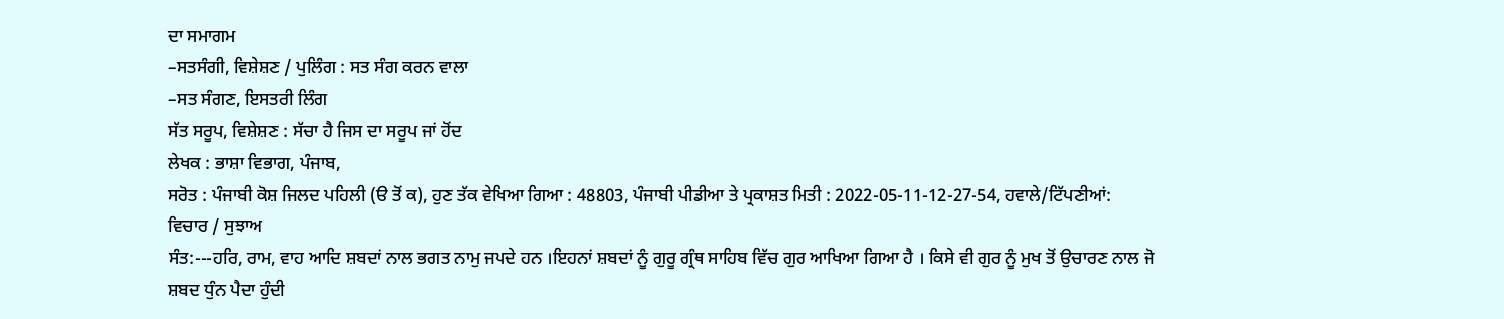ਦਾ ਸਮਾਗਮ
–ਸਤਸੰਗੀ, ਵਿਸ਼ੇਸ਼ਣ / ਪੁਲਿੰਗ : ਸਤ ਸੰਗ ਕਰਨ ਵਾਲਾ
–ਸਤ ਸੰਗਣ, ਇਸਤਰੀ ਲਿੰਗ
ਸੱਤ ਸਰੂਪ, ਵਿਸ਼ੇਸ਼ਣ : ਸੱਚਾ ਹੈ ਜਿਸ ਦਾ ਸਰੂਪ ਜਾਂ ਹੋਂਦ
ਲੇਖਕ : ਭਾਸ਼ਾ ਵਿਭਾਗ, ਪੰਜਾਬ,
ਸਰੋਤ : ਪੰਜਾਬੀ ਕੋਸ਼ ਜਿਲਦ ਪਹਿਲੀ (ੳ ਤੋਂ ਕ), ਹੁਣ ਤੱਕ ਵੇਖਿਆ ਗਿਆ : 48803, ਪੰਜਾਬੀ ਪੀਡੀਆ ਤੇ ਪ੍ਰਕਾਸ਼ਤ ਮਿਤੀ : 2022-05-11-12-27-54, ਹਵਾਲੇ/ਟਿੱਪਣੀਆਂ:
ਵਿਚਾਰ / ਸੁਝਾਅ
ਸੰਤ:---ਹਰਿ, ਰਾਮ, ਵਾਹ ਆਦਿ ਸ਼ਬਦਾਂ ਨਾਲ ਭਗਤ ਨਾਮੁ ਜਪਦੇ ਹਨ ।ਇਹਨਾਂ ਸ਼ਬਦਾਂ ਨੂੰ ਗੁਰੂ ਗ੍ਰੰਥ ਸਾਹਿਬ ਵਿੱਚ ਗੁਰ ਆਖਿਆ ਗਿਆ ਹੈ । ਕਿਸੇ ਵੀ ਗੁਰ ਨੂੰ ਮੁਖ ਤੋਂ ਉਚਾਰਣ ਨਾਲ ਜੋ ਸ਼ਬਦ ਧੁੰਨ ਪੈਦਾ ਹੁੰਦੀ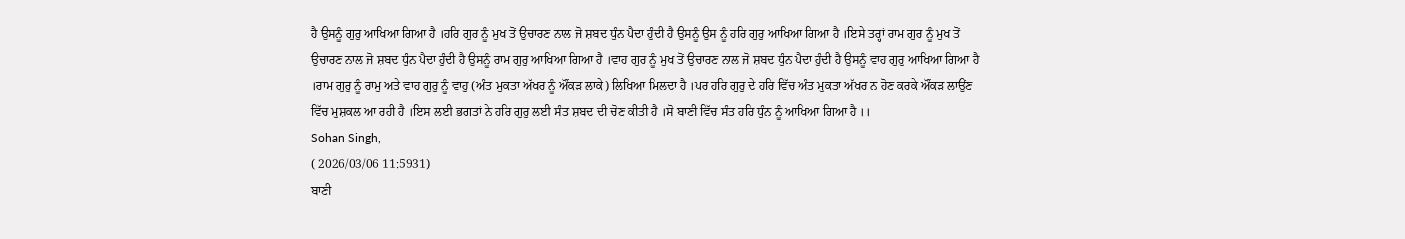ਹੈ ਉਸਨੂੰ ਗੁਰੁ ਆਖਿਆ ਗਿਆ ਹੈ ।ਹਰਿ ਗੁਰ ਨੂੰ ਮੁਖ ਤੋਂ ਉਚਾਰਣ ਨਾਲ ਜੋ ਸ਼ਬਦ ਧੁੰਨ ਪੈਦਾ ਹੁੰਦੀ ਹੈ ਉਸਨੂੰ ਉਸ ਨੂੰ ਹਰਿ ਗੁਰੁ ਆਖਿਆ ਗਿਆ ਹੈ ।ਇਸੇ ਤਰ੍ਹਾਂ ਰਾਮ ਗੁਰ ਨੂੰ ਮੁਖ ਤੋਂ ਉਚਾਰਣ ਨਾਲ ਜੋ ਸ਼ਬਦ ਧੁੰਨ ਪੈਦਾ ਹੁੰਦੀ ਹੈ ਉਸਨੂੰ ਰਾਮ ਗੁਰੁ ਆਖਿਆ ਗਿਆ ਹੈ ।ਵਾਹ ਗੁਰ ਨੂੰ ਮੁਖ ਤੋਂ ਉਚਾਰਣ ਨਾਲ ਜੋ ਸ਼ਬਦ ਧੁੰਨ ਪੈਦਾ ਹੁੰਦੀ ਹੈ ਉਸਨੂੰ ਵਾਹ ਗੁਰੁ ਆਖਿਆ ਗਿਆ ਹੈ ।ਰਾਮ ਗੁਰੁ ਨੂੰ ਰਾਮੁ ਅਤੇ ਵਾਹ ਗੁਰੁ ਨੂੰ ਵਾਹੁ (ਅੰਤ ਮੁਕਤਾ ਅੱਖਰ ਨੂੰ ਔਂਕੜ ਲਾਕੇ) ਲਿਖਿਆ ਮਿਲਦਾ ਹੈ ।ਪਰ ਹਰਿ ਗੁਰੁ ਦੇ ਹਰਿ ਵਿੱਚ ਅੰਤ ਮੁਕਤਾ ਅੱਖਰ ਨ ਹੋਣ ਕਰਕੇ ਔਂਕੜ ਲਾਉਂਣ ਵਿੱਚ ਮੁਸ਼ਕਲ ਆ ਰਹੀ ਹੈ ।ਇਸ ਲਈ ਭਗਤਾਂ ਨੇ ਹਰਿ ਗੁਰੁ ਲਈ ਸੰਤ ਸ਼ਬਦ ਦੀ ਚੋਣ ਕੀਤੀ ਹੈ ।ਸੋ ਬਾਣੀ ਵਿੱਚ ਸੰਤ ਹਰਿ ਧੁੰਨ ਨੂੰ ਆਖਿਆ ਗਿਆ ਹੈ ।।
Sohan Singh,
( 2026/03/06 11:5931)
ਬਾਣੀ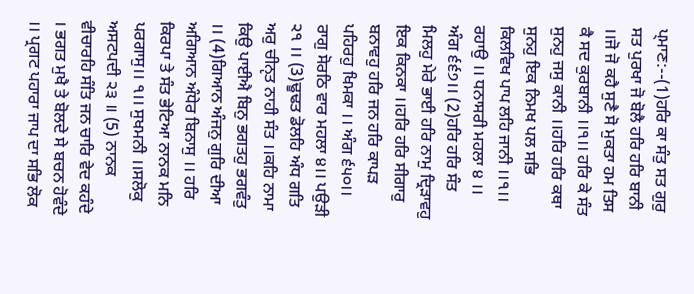ਪ੍ਮਾਣ:--(1)ਹਰਿ ਕਾ ਸੰਤੁ ਸਤ ਗੁਰੁ ਸਤ ਪੁਰਖਾ ਜੋ ਬੋਲੈ ਹਰਿ ਹਰਿ ਬਾਨੀ ।।ਜੋ ਜੋ ਕਹੈ ਸੁਣੈ ਸੋ ਮੁਕਤਾ ਹਮ ਤਿਸ ਕੈ ਸਦ ਕੁਰਬਾਨੀ ।।੧।। ਹਰਿ ਕੇ ਸੰਤ ਸੁਨਹੁ ਜਸੁ ਕਾਨੀ ।।ਹਰਿ ਹਰਿ ਕਥਾ ਸੁਨਹੁ ਇਕ ਨਿਮਖ ਪਲ ਸਭਿ ਕਿਲਵਿਖ ਪਾਪ ਲਹਿ ਜਾਨੀ ।।੧।। ਰਹਾਉ ।। ਧਨਾਸਰੀ ਮਹਲਾ ੪ ।। ਅੰਗ ੬੬੭।। (2)ਹਰਿ ਹਰਿ ਸੰਤ ਮਿਲਹੁ ਮੇਰੇ ਭਾਈ ਹਰਿ ਨਾਮੁ ਦ੍ਰਿੜਾਵਹੁ ਇਕ ਕਿਨਕਾ ।।ਹਰਿ ਹਰਿ ਸੀਗਾਰੁ ਬਨਾਵਹੁ ਹਰਿ ਜਨ ਹਰਿ ਕਾਪੜ ਪਹਿਰਹੁ ਖਿਮਕਾ ।। ਅੰਗ ੬੫੦।। ਰਾਗੁ ਸੋਰਠਿ ਵਾਰ ਮਹਲਾ ੪।। ਪਉੜੀ ੨੧ ।। (3)ਢੂਢਤ ਡੋਲਹਿ ਅੰਧ ਗਤਿ ਅਰੁ ਚੀਨੵਤ ਨਾਹੀ ਸੰਤ ।।ਕਹਿ ਨਾਮਾ ਕਿਉ ਪਾਈਐ ਬਿਨੁ ਭਗਤਹੁ ਭਗਵੰਤੁ ।। (4)ਗਿਆਨ ਅੰਜਨੁ ਗੁਰਿ ਦੀਆ ਅਗਿਆਨ ਅੰਧੇਰ ਬਿਨਾਸੁ ।। ਹਰਿ ਕਿਰਪਾ ਤੇ ਸੰਤ ਭੇਟਿਆ ਨਾਨਕ ਮਨਿ ਪਰਗਾਸੁ।। ੧।। ਸੁਖਮਨੀ ।।ਸਲੋਕੁ ਅਸਟਪਦੀ ੨੩ ॥ (5) ਨਾਨਕ ਵੀਚਾਰਹਿ ਸੰਤਿ ਜਨ ਚਾਰਿ ਵੇਦ ਕਹੰਦੇ । ਭਗਤ ਮੁਖੈ ਤੇ ਬੋਲਦੇ ਸੇ ਬਚਨ ਹੋਵੰਦੇ ।। ਪ੍ਰਗਟ ਪਹਾਰਾ ਜਾਪ ਦਾ ਸਭਿ ਲੋਕ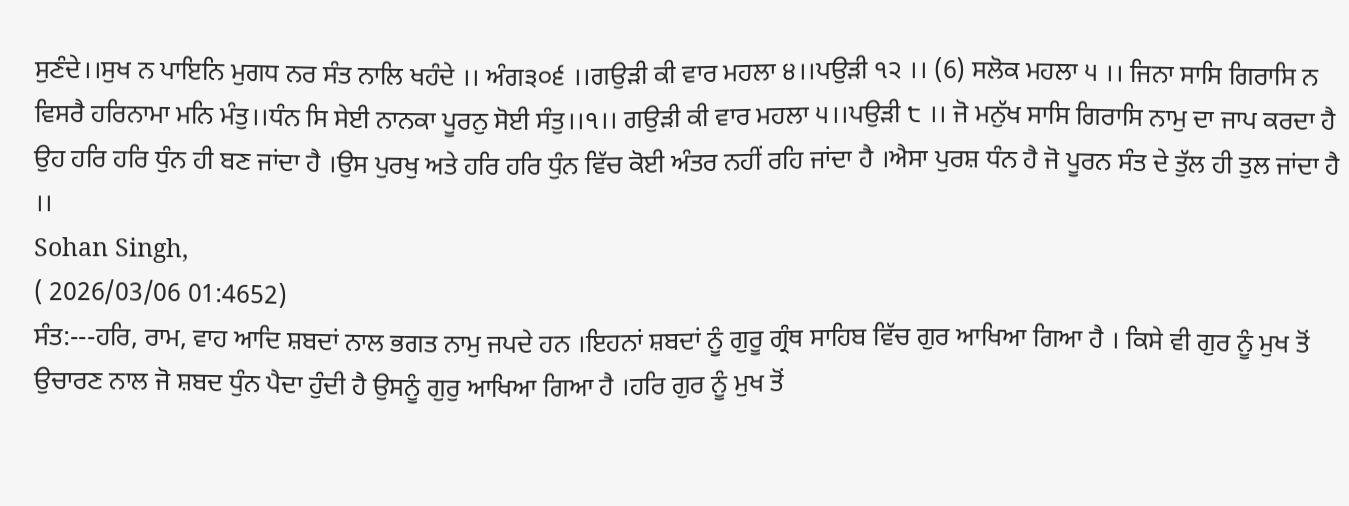ਸੁਣੰਦੇ।।ਸੁਖ ਨ ਪਾਇਨਿ ਮੁਗਧ ਨਰ ਸੰਤ ਨਾਲਿ ਖਹੰਦੇ ।। ਅੰਗ੩੦੬ ।।ਗਉੜੀ ਕੀ ਵਾਰ ਮਹਲਾ ੪।।ਪਉੜੀ ੧੨ ।। (6) ਸਲੋਕ ਮਹਲਾ ੫ ।। ਜਿਨਾ ਸਾਸਿ ਗਿਰਾਸਿ ਨ ਵਿਸਰੈ ਹਰਿਨਾਮਾ ਮਨਿ ਮੰਤੁ।।ਧੰਨ ਸਿ ਸੇਈ ਨਾਨਕਾ ਪੂਰਨੁ ਸੋਈ ਸੰਤੁ।।੧।। ਗਉੜੀ ਕੀ ਵਾਰ ਮਹਲਾ ੫।।ਪਉੜੀ ੮ ।। ਜੋ ਮਨੁੱਖ ਸਾਸਿ ਗਿਰਾਸਿ ਨਾਮੁ ਦਾ ਜਾਪ ਕਰਦਾ ਹੈ ਉਹ ਹਰਿ ਹਰਿ ਧੁੰਨ ਹੀ ਬਣ ਜਾਂਦਾ ਹੈ ।ਉਸ ਪੁਰਖੁ ਅਤੇ ਹਰਿ ਹਰਿ ਧੁੰਨ ਵਿੱਚ ਕੋਈ ਅੰਤਰ ਨਹੀਂ ਰਹਿ ਜਾਂਦਾ ਹੈ ।ਐਸਾ ਪੁਰਸ਼ ਧੰਨ ਹੈ ਜੋ ਪੂਰਨ ਸੰਤ ਦੇ ਤੁੱਲ ਹੀ ਤੁਲ ਜਾਂਦਾ ਹੈ ।।
Sohan Singh,
( 2026/03/06 01:4652)
ਸੰਤ:---ਹਰਿ, ਰਾਮ, ਵਾਹ ਆਦਿ ਸ਼ਬਦਾਂ ਨਾਲ ਭਗਤ ਨਾਮੁ ਜਪਦੇ ਹਨ ।ਇਹਨਾਂ ਸ਼ਬਦਾਂ ਨੂੰ ਗੁਰੂ ਗ੍ਰੰਥ ਸਾਹਿਬ ਵਿੱਚ ਗੁਰ ਆਖਿਆ ਗਿਆ ਹੈ । ਕਿਸੇ ਵੀ ਗੁਰ ਨੂੰ ਮੁਖ ਤੋਂ ਉਚਾਰਣ ਨਾਲ ਜੋ ਸ਼ਬਦ ਧੁੰਨ ਪੈਦਾ ਹੁੰਦੀ ਹੈ ਉਸਨੂੰ ਗੁਰੁ ਆਖਿਆ ਗਿਆ ਹੈ ।ਹਰਿ ਗੁਰ ਨੂੰ ਮੁਖ ਤੋਂ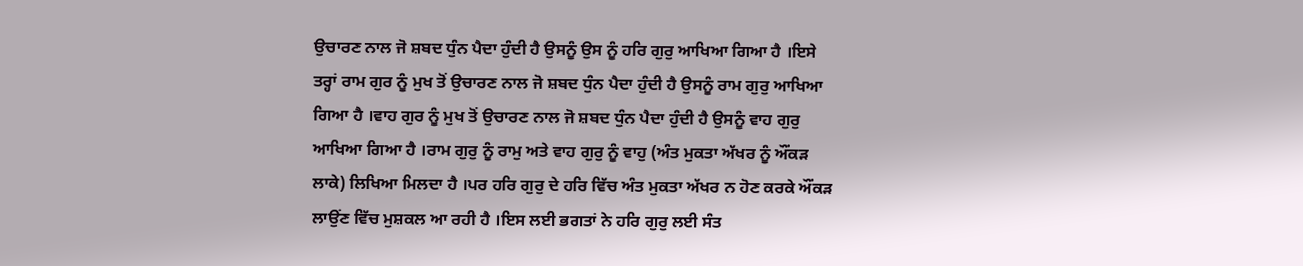ਉਚਾਰਣ ਨਾਲ ਜੋ ਸ਼ਬਦ ਧੁੰਨ ਪੈਦਾ ਹੁੰਦੀ ਹੈ ਉਸਨੂੰ ਉਸ ਨੂੰ ਹਰਿ ਗੁਰੁ ਆਖਿਆ ਗਿਆ ਹੈ ।ਇਸੇ ਤਰ੍ਹਾਂ ਰਾਮ ਗੁਰ ਨੂੰ ਮੁਖ ਤੋਂ ਉਚਾਰਣ ਨਾਲ ਜੋ ਸ਼ਬਦ ਧੁੰਨ ਪੈਦਾ ਹੁੰਦੀ ਹੈ ਉਸਨੂੰ ਰਾਮ ਗੁਰੁ ਆਖਿਆ ਗਿਆ ਹੈ ।ਵਾਹ ਗੁਰ ਨੂੰ ਮੁਖ ਤੋਂ ਉਚਾਰਣ ਨਾਲ ਜੋ ਸ਼ਬਦ ਧੁੰਨ ਪੈਦਾ ਹੁੰਦੀ ਹੈ ਉਸਨੂੰ ਵਾਹ ਗੁਰੁ ਆਖਿਆ ਗਿਆ ਹੈ ।ਰਾਮ ਗੁਰੁ ਨੂੰ ਰਾਮੁ ਅਤੇ ਵਾਹ ਗੁਰੁ ਨੂੰ ਵਾਹੁ (ਅੰਤ ਮੁਕਤਾ ਅੱਖਰ ਨੂੰ ਔਂਕੜ ਲਾਕੇ) ਲਿਖਿਆ ਮਿਲਦਾ ਹੈ ।ਪਰ ਹਰਿ ਗੁਰੁ ਦੇ ਹਰਿ ਵਿੱਚ ਅੰਤ ਮੁਕਤਾ ਅੱਖਰ ਨ ਹੋਣ ਕਰਕੇ ਔਂਕੜ ਲਾਉਂਣ ਵਿੱਚ ਮੁਸ਼ਕਲ ਆ ਰਹੀ ਹੈ ।ਇਸ ਲਈ ਭਗਤਾਂ ਨੇ ਹਰਿ ਗੁਰੁ ਲਈ ਸੰਤ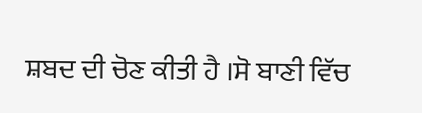ਸ਼ਬਦ ਦੀ ਚੋਣ ਕੀਤੀ ਹੈ ।ਸੋ ਬਾਣੀ ਵਿੱਚ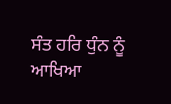ਸੰਤ ਹਰਿ ਧੁੰਨ ਨੂੰ ਆਖਿਆ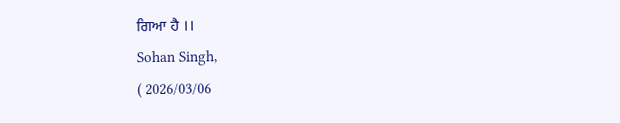ਗਿਆ ਹੈ ।।
Sohan Singh,
( 2026/03/06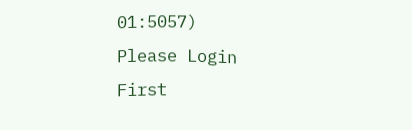01:5057)
Please Login First